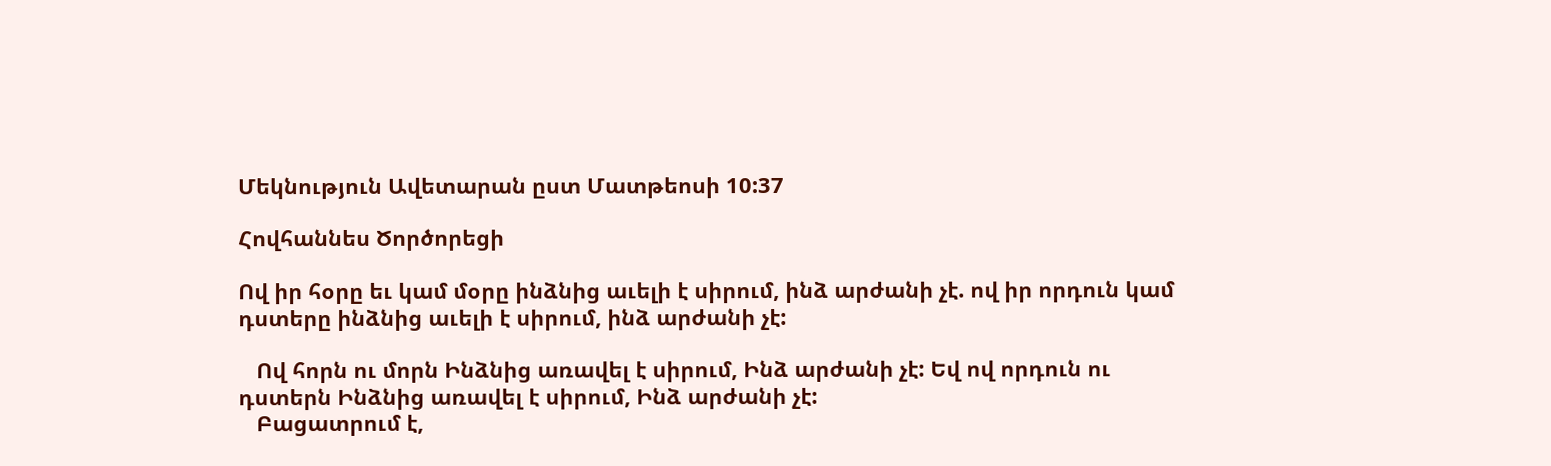Մեկնություն Ավետարան ըստ Մատթեոսի 10:37

Հովհաննես Ծործորեցի

Ով իր հօրը եւ կամ մօրը ինձնից աւելի է սիրում, ինձ արժանի չէ. ով իր որդուն կամ դստերը ինձնից աւելի է սիրում, ինձ արժանի չէ:

   Ով հորն ու մորն Ինձնից առավել է սիրում, Ինձ արժանի չէ: Եվ ով որդուն ու դստերն Ինձնից առավել է սիրում, Ինձ արժանի չէ:
   Բացատրում է,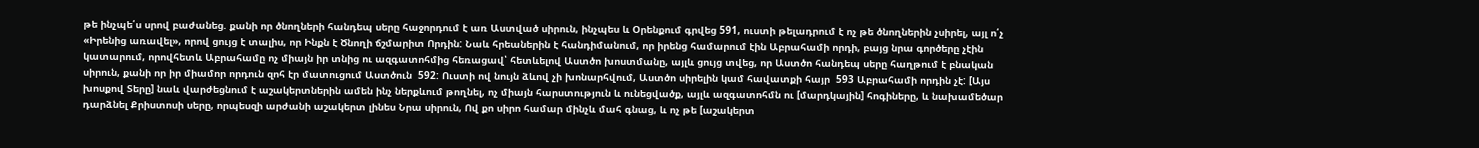թե ինչպե՛ս սրով բաժանեց. քանի որ ծնողների հանդեպ սերը հաջորդում է առ Աստված սիրուն, ինչպես և Օրենքում գրվեց 591, ուստի թելադրում է ոչ թե ծնողներին չսիրել, այլ ո՛չ «Իրենից առավել», որով ցույց է տալիս, որ Ինքն է Ծնողի ճշմարիտ Որդին: Նաև հրեաներին է հանդիմանում, որ իրենց համարում էին Աբրահամի որդի, բայց նրա գործերը չէին կատարում, որովհետև Աբրահամը ոչ միայն իր տնից ու ազգատոհմից հեռացավ՝ հետևելով Աստծո խոստմանը, այլև ցույց տվեց, որ Աստծո հանդեպ սերը հաղթում է բնական սիրուն, քանի որ իր միամոր որդուն զոհ էր մատուցում Աստծուն  592: Ուստի ով նույն ձևով չի խոնարհվում, Աստծո սիրելին կամ հավատքի հայր  593 Աբրահամի որդին չէ: [Այս խոսքով Տերը] նաև վարժեցնում է աշակերտներին ամեն ինչ ներքևում թողնել, ոչ միայն հարստություն և ունեցվածք, այլև ազգատոհմն ու [մարդկային] հոգիները, և նախամեծար դարձնել Քրիստոսի սերը, որպեսզի արժանի աշակերտ լինես Նրա սիրուն, Ով քո սիրո համար մինչև մահ գնաց, և ոչ թե [աշակերտ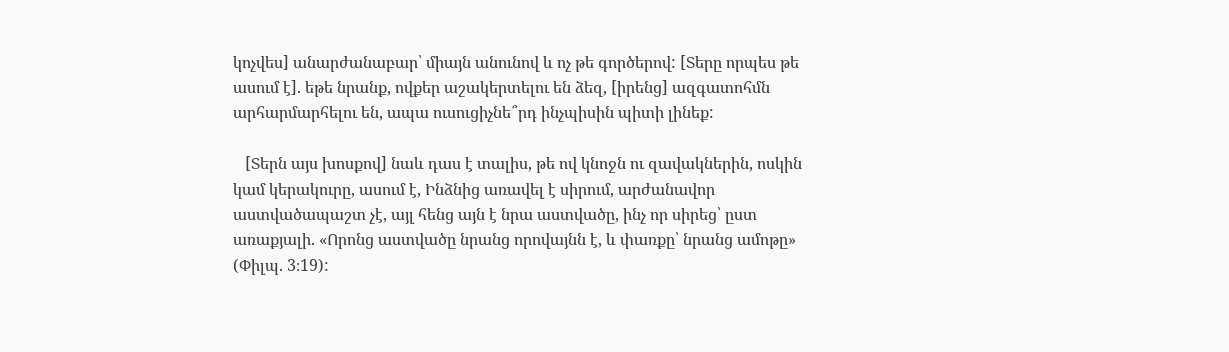կոչվես] անարժանաբար՝ միայն անունով և ոչ թե գործերով: [Տերը որպես թե ասում է]. եթե նրանք, ովքեր աշակերտելու են ձեզ, [իրենց] ազգատոհմն արհարմարհելու են, ապա ուսուցիչնե՞րդ ինչպիսին պիտի լինեք:

   [Տերն այս խոսքով] նաև դաս է տալիս, թե ով կնոջն ու զավակներին, ոսկին կամ կերակուրը, ասում է, Ինձնից առավել է սիրում, արժանավոր աստվածապաշտ չէ, այլ հենց այն է նրա աստվածը, ինչ որ սիրեց՝ ըստ առաքյալի. «Որոնց աստվածը նրանց որովայնն է, և փառքը՝ նրանց ամոթը» (Փիլպ. 3։19):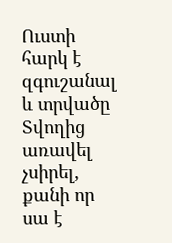Ուստի հարկ է զգուշանալ և տրվածը Տվողից առավել չսիրել, քանի որ սա է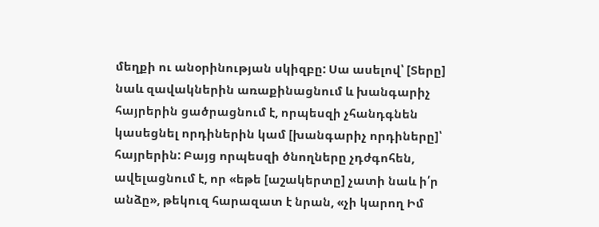մեղքի ու անօրինության սկիզբը: Սա ասելով՝ [Տերը] նաև զավակներին առաքինացնում և խանգարիչ հայրերին ցածրացնում է, որպեսզի չհանդգնեն կասեցնել որդիներին կամ [խանգարիչ որդիները]՝ հայրերին: Բայց որպեսզի ծնողները չդժգոհեն, ավելացնում է, որ «եթե [աշակերտը] չատի նաև ի՛ր անձը», թեկուզ հարազատ է նրան, «չի կարող Իմ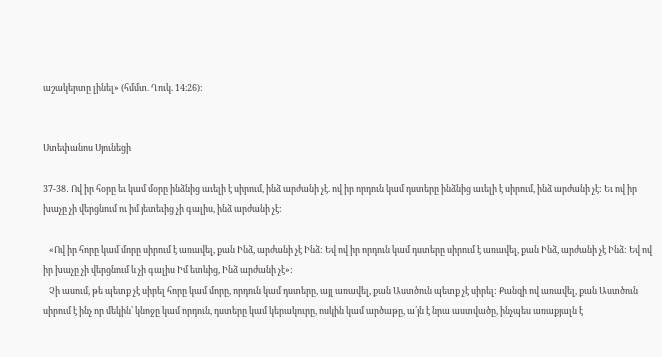աշակերտը լինել» (հմմտ. Ղուկ. 14։26):


Ստեփանոս Սյունեցի

37-38․ Ով իր հօրը եւ կամ մօրը ինձնից աւելի է սիրում, ինձ արժանի չէ. ով իր որդուն կամ դստերը ինձնից աւելի է սիրում, ինձ արժանի չէ: Եւ ով իր խաչը չի վերցնում ու իմ յետեւից չի գալիս, ինձ արժանի չէ:

   «Ով իր հորը կամ մորը սիրում է առավել, քան Ինձ, արժանի չէ Ինձ: Եվ ով իր որդուն կամ դստերը սիրում է առավել, քան Ինձ, արժանի չէ Ինձ: Եվ ով իր խաչը չի վերցնում և չի գալիս Իմ ետևից, Ինձ արժանի չէ»:
   Չի ասում, թե պետք չէ սիրել հորը կամ մորը, որդուն կամ դստերը, այլ առավել, քան Աստծուն պետք չէ սիրել: Քանզի ով առավել, քան Աստծուն սիրում է ինչ որ մեկին՝ կնոջը կամ որդուն, դստերը կամ կերակուրը, ոսկին կամ արծաթը, ա՛յն է նրա աստվածը, ինչպես առաքյալն է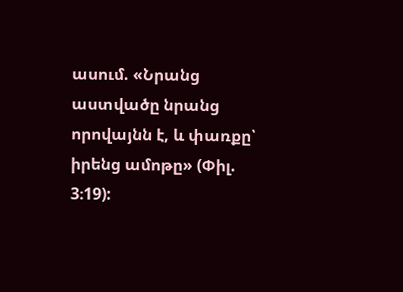ասում. «Նրանց աստվածը նրանց որովայնն է, և փառքը՝ իրենց ամոթը» (Փիլ. 3։19):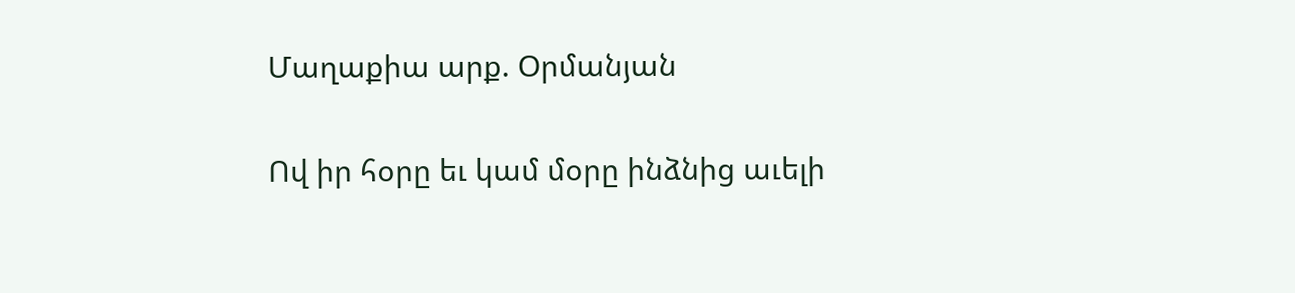Մաղաքիա արք. Օրմանյան

Ով իր հօրը եւ կամ մօրը ինձնից աւելի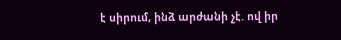է սիրում, ինձ արժանի չէ. ով իր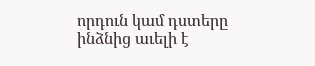որդուն կամ դստերը ինձնից աւելի է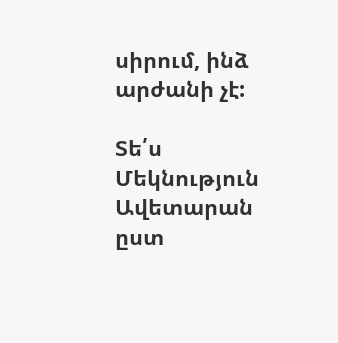սիրում, ինձ արժանի չէ:

Տե՛ս Մեկնություն Ավետարան ըստ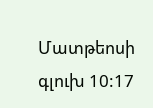Մատթեոսի գլուխ 10:17